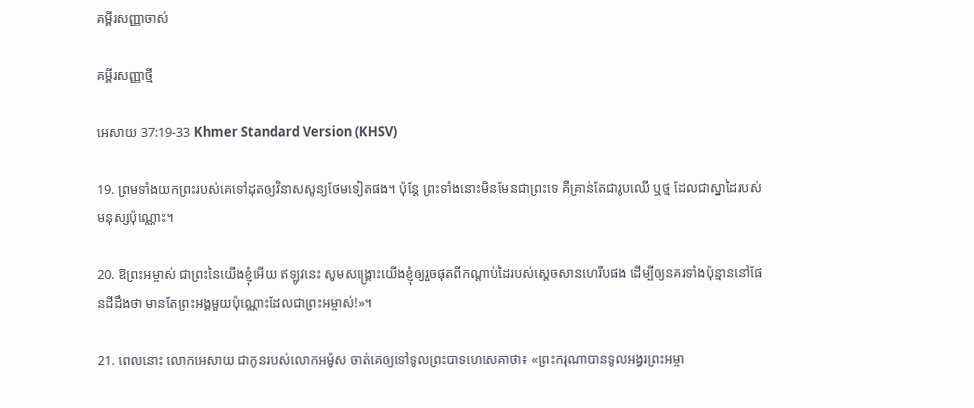គម្ពីរសញ្ញាចាស់

គម្ពីរសញ្ញាថ្មី

អេសាយ 37:19-33 Khmer Standard Version (KHSV)

19. ព្រមទាំងយកព្រះរបស់គេទៅដុតឲ្យវិនាសសូន្យថែមទៀតផង។ ប៉ុន្តែ ព្រះទាំងនោះមិនមែនជាព្រះទេ គឺគ្រាន់តែជារូបឈើ ឬថ្ម ដែលជាស្នា‌ដៃរបស់មនុស្សប៉ុណ្ណោះ។

20. ឱព្រះ‌អម្ចាស់ ជាព្រះនៃយើងខ្ញុំអើយ ឥឡូវនេះ សូមសង្គ្រោះយើងខ្ញុំឲ្យរួចផុតពីកណ្ដាប់ដៃរបស់ស្ដេចសានហេ‌រីបផង ដើម្បីឲ្យនគរទាំងប៉ុន្មាននៅផែនដីដឹងថា មានតែព្រះ‌អង្គមួយប៉ុណ្ណោះដែលជាព្រះ‌អម្ចាស់!»។

21. ពេលនោះ លោកអេសាយ ជាកូនរបស់លោកអម៉ូស ចាត់គេឲ្យទៅទូលព្រះ‌បាទហេ‌សេគាថា៖ «ព្រះ‌ករុណាបានទូល‌អង្វរព្រះ‌អម្ចា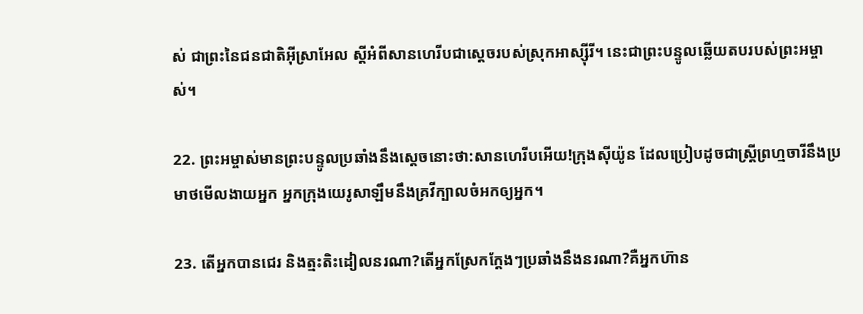ស់ ជាព្រះនៃជន‌ជាតិអ៊ីស្រា‌អែល ស្ដីអំពីសានហេ‌រីបជាស្ដេចរបស់ស្រុកអាស្ស៊ីរី។ នេះជាព្រះ‌បន្ទូលឆ្លើយតបរបស់ព្រះ‌អម្ចាស់។

22. ព្រះ‌អម្ចាស់មានព្រះ‌បន្ទូលប្រឆាំងនឹងស្ដេចនោះថា:សានហេ‌រីបអើយ!ក្រុងស៊ីយ៉ូន ដែលប្រៀបដូចជាស្ត្រីព្រហ្មចារីនឹងប្រមាថមើល‌ងាយអ្នក អ្នកក្រុងយេរូ‌សាឡឹមនឹងគ្រវីក្បាលចំអកឲ្យអ្នក។

23. តើអ្នកបានជេរ និងត្មះ‌តិះ‌ដៀលនរណា?តើអ្នកស្រែកក្ដែងៗប្រឆាំងនឹងនរណា?គឺអ្នកហ៊ាន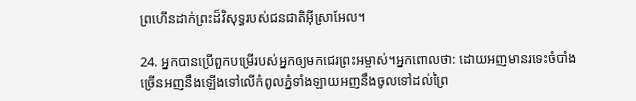ព្រហើនដាក់ព្រះដ៏‌វិសុទ្ធរបស់ជន‌ជាតិអ៊ីស្រា‌អែល។

24. អ្នកបានប្រើពួកបម្រើរបស់អ្នកឲ្យមកជេរព្រះ‌អម្ចាស់។អ្នកពោលថា: ដោយអញមានរទេះចំបាំងច្រើនអញនឹងឡើងទៅលើកំពូលភ្នំទាំង‌ឡាយអញនឹងចូលទៅដល់ព្រៃ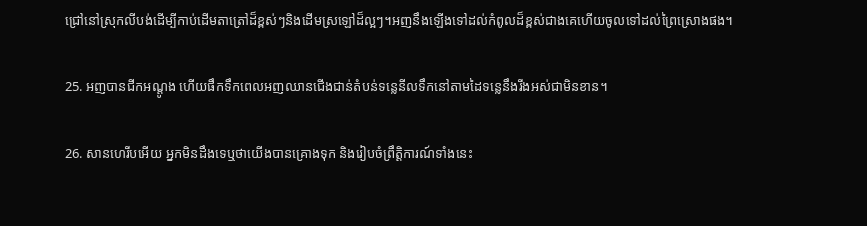ជ្រៅនៅស្រុកលីបង់ដើម្បីកាប់ដើមតាត្រៅដ៏ខ្ពស់ៗនិងដើមស្រឡៅដ៏ល្អៗ។អញនឹងឡើងទៅដល់កំពូលដ៏ខ្ពស់ជាងគេហើយចូលទៅដល់ព្រៃស្រោងផង។

25. អញបានជីកអណ្ដូង ហើយផឹកទឹកពេលអញឈានជើងជាន់តំបន់ទន្លេនីលទឹកនៅតាមដៃទន្លេនឹងរីងអស់ជាមិនខាន។

26. សានហេ‌រីបអើយ អ្នកមិនដឹងទេឬថាយើងបានគ្រោងទុក និងរៀបចំព្រឹត្តិ‌ការណ៍ទាំងនេះ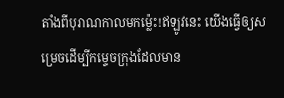តាំងពីបុរាណកាលមកម៉្លេះ!ឥឡូវនេះ យើងធ្វើឲ្យសម្រេចដើម្បីកម្ទេចក្រុងដែលមាន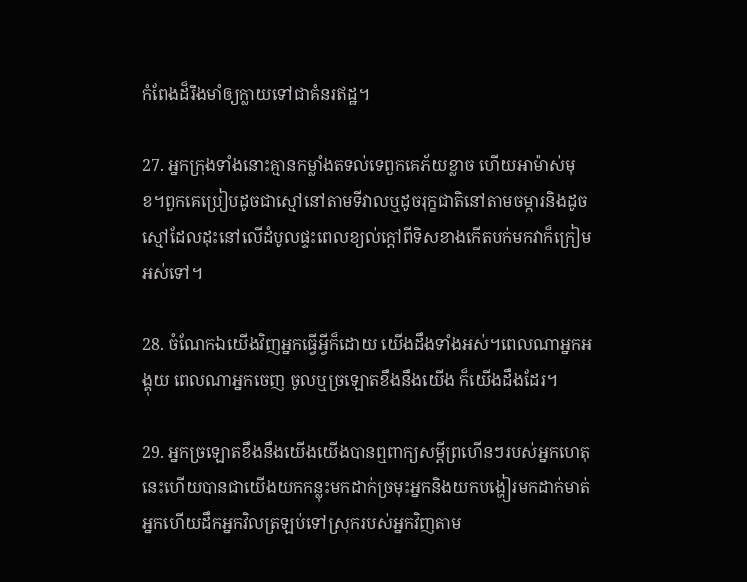កំពែងដ៏រឹង‌មាំឲ្យក្លាយទៅជាគំនរឥដ្ឋ។

27. អ្នកក្រុងទាំងនោះគ្មានកម្លាំងតទល់ទេពួកគេភ័យខ្លាច ហើយអាម៉ាស់មុខ។ពួកគេប្រៀបដូចជាស្មៅនៅតាមទីវាលឬដូចរុក្ខ‌ជាតិនៅតាមចម្ការនិងដូចស្មៅដែលដុះនៅលើដំបូលផ្ទះពេលខ្យល់ក្ដៅពីទិសខាងកើតបក់មកវាក៏ក្រៀមអស់ទៅ។

28. ចំណែកឯយើងវិញអ្នកធ្វើអ្វីក៏ដោយ យើងដឹងទាំងអស់។ពេលណាអ្នកអង្គុយ ពេលណាអ្នកចេញ ចូលឬច្រឡោតខឹងនឹងយើង ក៏យើងដឹងដែរ។

29. អ្នកច្រឡោតខឹងនឹងយើងយើងបានឮពាក្យសម្ដីព្រហើនៗរបស់អ្នកហេតុនេះហើយបានជាយើងយកកន្លុះមកដាក់ច្រមុះអ្នកនិងយកបង្ហៀរមកដាក់មាត់អ្នកហើយដឹកអ្នកវិលត្រឡប់ទៅស្រុករបស់អ្នកវិញតាម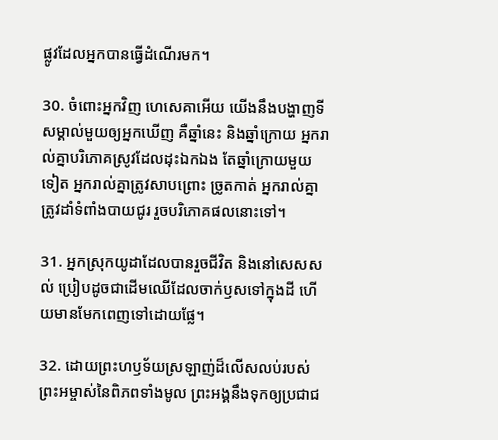ផ្លូវដែលអ្នកបានធ្វើដំណើរមក។

30. ចំពោះអ្នកវិញ ហេសេ‌គាអើយ យើងនឹងបង្ហាញទីសម្គាល់មួយឲ្យអ្នកឃើញ គឺឆ្នាំនេះ និងឆ្នាំក្រោយ អ្នករាល់គ្នាបរិភោគស្រូវដែលដុះឯកឯង តែឆ្នាំក្រោយមួយទៀត អ្នករាល់គ្នាត្រូវសាបព្រោះ ច្រូតកាត់ អ្នករាល់គ្នាត្រូវដាំទំពាំង‌បាយជូរ រួចបរិភោគផលនោះទៅ។

31. អ្នកស្រុកយូដាដែលបានរួចជីវិត និងនៅសេស‌សល់ ប្រៀបដូចជាដើមឈើដែលចាក់ឫសទៅក្នុងដី ហើយមានមែកពេញទៅដោយផ្លែ។

32. ដោយព្រះ‌ហឫទ័យស្រឡាញ់ដ៏លើស‌លប់របស់ព្រះ‌អម្ចាស់នៃពិភពទាំងមូល ព្រះ‌អង្គនឹងទុកឲ្យប្រជា‌ជ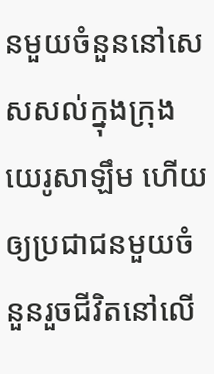នមួយចំនួននៅសេស‌សល់ក្នុងក្រុងយេរូ‌សាឡឹម ហើយឲ្យប្រជា‌ជនមួយចំនួនរួចជីវិតនៅលើ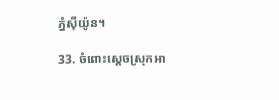ភ្នំស៊ីយ៉ូន។

33. ចំពោះស្ដេចស្រុកអា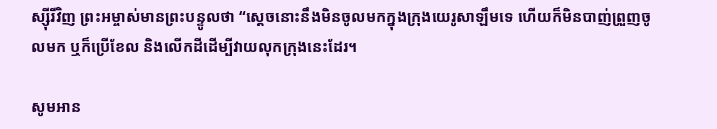ស្ស៊ីរីវិញ ព្រះ‌អម្ចាស់មានព្រះ‌បន្ទូលថា “ស្ដេចនោះនឹងមិនចូលមកក្នុងក្រុងយេរូ‌សាឡឹមទេ ហើយក៏មិនបាញ់ព្រួញចូលមក ឬក៏ប្រើខែល និងលើកដីដើម្បីវាយលុកក្រុងនេះដែរ។

សូមអាន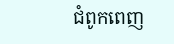ជំពូកពេញ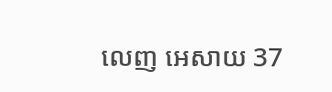លេញ អេសាយ 37